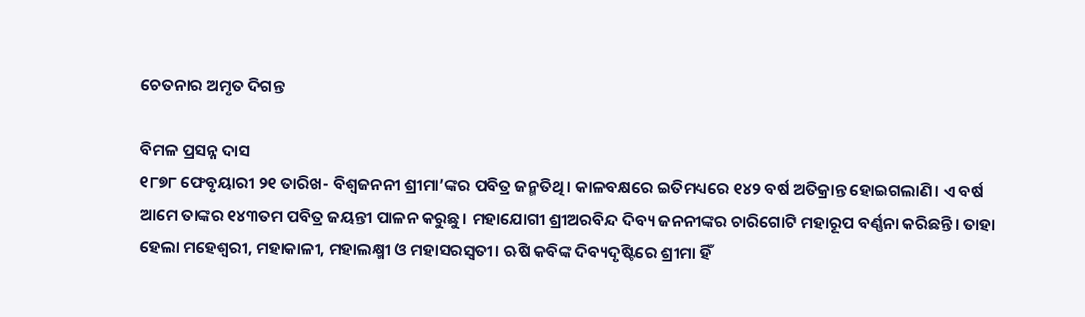ଚେତନାର ଅମୃତ ଦିଗନ୍ତ

ବିମଳ ପ୍ରସନ୍ନ ଦାସ
୧୮୭୮ ଫେବୃୟାରୀ ୨୧ ତାରିଖ- ବିଶ୍ୱଜନନୀ ଶ୍ରୀମା’ଙ୍କର ପବିତ୍ର ଜନ୍ମତିଥି। କାଳବକ୍ଷରେ ଇତିମଧ୍ୟରେ ୧୪୨ ବର୍ଷ ଅତିକ୍ରାନ୍ତ ହୋଇଗଲାଣି। ଏ ବର୍ଷ ଆମେ ତାଙ୍କର ୧୪୩ତମ ପବିତ୍ର ଜୟନ୍ତୀ ପାଳନ କରୁଛୁ। ମହାଯୋଗୀ ଶ୍ରୀଅରବିନ୍ଦ ଦିବ୍ୟ ଜନନୀଙ୍କର ଚାରିଗୋଟି ମହାରୂପ ବର୍ଣ୍ଣନା କରିଛନ୍ତି। ତାହା ହେଲା ମହେଶ୍ୱରୀ, ମହାକାଳୀ, ମହାଲକ୍ଷ୍ମୀ ଓ ମହାସରସ୍ବତୀ। ଋଷି କବିଙ୍କ ଦିବ୍ୟଦୃଷ୍ଟିରେ ଶ୍ରୀମା ହିଁ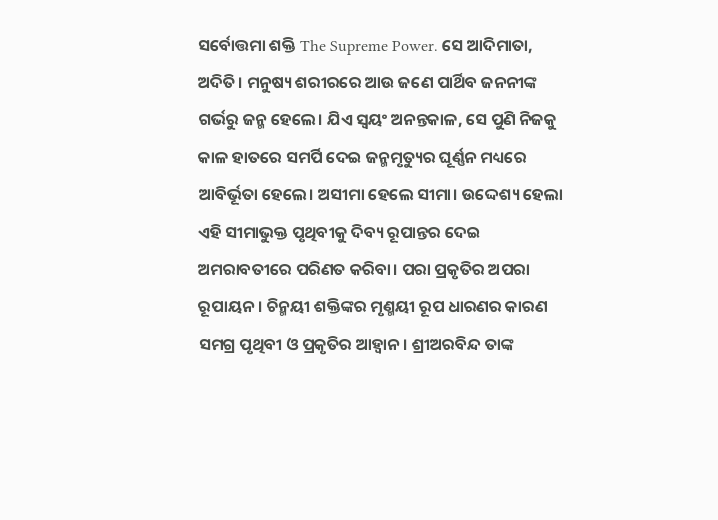ସର୍ବୋତ୍ତମା ଶକ୍ତି The Supreme Power. ସେ ଆଦିମାତା, ଅଦିତି। ମନୁଷ୍ୟ ଶରୀରରେ ଆଉ ଜଣେ ପାର୍ଥିବ ଜନନୀଙ୍କ ଗର୍ଭରୁ ଜନ୍ମ ହେଲେ। ଯିଏ ସ୍ବୟଂ ଅନନ୍ତକାଳ, ସେ ପୁଣି ନିଜକୁ କାଳ ହାତରେ ସମର୍ପି ଦେଇ ଜନ୍ମମୃତ୍ୟୁର ଘୂର୍ଣ୍ଣନ ମଧ୍ୟରେ ଆବିର୍ଭୂତା ହେଲେ। ଅସୀମା ହେଲେ ସୀମା। ଉଦ୍ଦେଶ୍ୟ ହେଲା ଏହି ସୀମାଭୁକ୍ତ ପୃଥିବୀକୁ ଦିବ୍ୟ ରୂପାନ୍ତର ଦେଇ ଅମରାବତୀରେ ପରିଣତ କରିବା। ପରା ପ୍ରକୃତିର ଅପରା ରୂପାୟନ। ଚିନ୍ମୟୀ ଶକ୍ତିଙ୍କର ମୃଣ୍ମୟୀ ରୂପ ଧାରଣର କାରଣ ସମଗ୍ର ପୃଥିବୀ ଓ ପ୍ରକୃତିର ଆହ୍ବାନ। ଶ୍ରୀଅରବିନ୍ଦ ତାଙ୍କ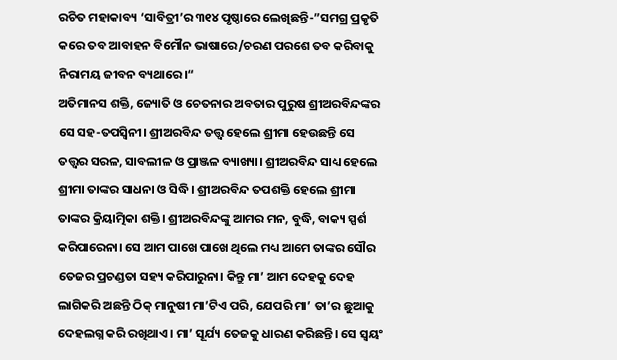ରଚିତ ମହାକାବ୍ୟ ‘ସାବିତ୍ରୀ’ର ୩୧୪ ପୃଷ୍ଠାରେ ଲେଖିଛନ୍ତି-”ସମଗ୍ର ପ୍ରକୃତି କରେ ତବ ଆବାହନ ବିମୌନ ଭାଷାରେ/ଚରଣ ପରଶେ ତବ କରିବାକୁ ନିରାମୟ ଜୀବନ ବ୍ୟଥାରେ।“
ଅତିମାନସ ଶକ୍ତି, ଜ୍ୟୋତି ଓ ଚେତନାର ଅବତାର ପୁରୁଷ ଶ୍ରୀଅରବିନ୍ଦଙ୍କର ସେ ସହ-ତପସ୍ବିନୀ। ଶ୍ରୀଅରବିନ୍ଦ ତତ୍ତ୍ୱ ହେଲେ ଶ୍ରୀମା ହେଉଛନ୍ତି ସେ ତତ୍ତ୍ୱର ସରଳ, ସାବଲୀଳ ଓ ପ୍ରାଞ୍ଜଳ ବ୍ୟାଖ୍ୟା। ଶ୍ରୀଅରବିନ୍ଦ ସାଧ୍ୟ ହେଲେ ଶ୍ରୀମା ତାଙ୍କର ସାଧନା ଓ ସିଦ୍ଧି। ଶ୍ରୀଅରବିନ୍ଦ ତପଶକ୍ତି ହେଲେ ଶ୍ରୀମା ତାଙ୍କର କ୍ରିୟାତ୍ମିକା ଶକ୍ତି। ଶ୍ରୀଅରବିନ୍ଦଙ୍କୁ ଆମର ମନ, ବୁଦ୍ଧି, ବାକ୍ୟ ସ୍ପର୍ଶ କରିପାରେନା। ସେ ଆମ ପାଖେ ପାଖେ ଥିଲେ ମଧ୍ୟ ଆମେ ତାଙ୍କର ସୌର ତେଜର ପ୍ରଚଣ୍ଡତା ସହ୍ୟ କରିପାରୁନା। କିନ୍ତୁ ମା’ ଆମ ଦେହକୁ ଦେହ ଲାଗିକରି ଅଛନ୍ତି ଠିକ୍‌ ମାନୁଷୀ ମା’ଟିଏ ପରି, ଯେପରି ମା’ ତା’ର ଛୁଆକୁ ଦେହଲଗ୍ନ କରି ରଖିଥାଏ। ମା’ ସୂର୍ଯ୍ୟ ତେଜକୁ ଧାରଣ କରିଛନ୍ତି। ସେ ସ୍ବୟଂ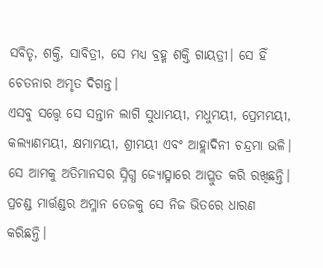ସବିତୃ, ଶକ୍ତି, ସାବିତ୍ରୀ, ସେ ମଧ୍ୟ ବ୍ରହ୍ମ ଶକ୍ତି ଗାୟତ୍ରୀ। ସେ ହିଁ ଚେତନାର ଅମୃତ ଦିଗନ୍ତ।
ଏସବୁ ସତ୍ତ୍ୱେ ସେ ସନ୍ତାନ ଲାଗି ସୁଧାମୟୀ, ମଧୁମୟୀ, ପ୍ରେମମୟୀ, କଲ୍ୟାଣମୟୀ, କ୍ଷମାମୟୀ, ଶ୍ରୀମୟୀ ଏବଂ ଆହ୍ଲାଦିନୀ ଚନ୍ଦ୍ରମା ଭଳି। ସେ ଆମକୁ ଅତିମାନସର ସ୍ନିଗ୍ଧ ଜ୍ୟୋତ୍ସ୍ନାରେ ଆପ୍ଳୁତ କରି ରଖିଛନ୍ତି। ପ୍ରଚଣ୍ଡ ମାର୍ତ୍ତଣ୍ଡର ଅମ୍ଳାନ ତେଜକୁ ସେ ନିଜ ଭିତରେ ଧାରଣ କରିଛନ୍ତି।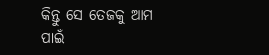କିନ୍ତୁ ସେ ତେଜକୁ ଆମ ପାଇଁ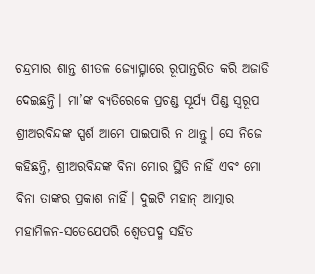ଚନ୍ଦ୍ରମାର ଶାନ୍ତ ଶୀତଳ ଜ୍ୟୋତ୍ସ୍ନାରେ ରୂପାନ୍ତରିତ କରି ଅଜାଡି ଦେଇଛନ୍ତି। ମା’ଙ୍କ ବ୍ୟତିରେକେ ପ୍ରଚଣ୍ଡ ସୂର୍ଯ୍ୟ ପିଣ୍ଡ ସ୍ବରୂପ ଶ୍ରୀଅରବିନ୍ଦଙ୍କ ସ୍ପର୍ଶ ଆମେ ପାଇପାରି ନ ଥାନ୍ତୁ। ସେ ନିଜେ କହିଛନ୍ତି, ଶ୍ରୀଅରବିନ୍ଦଙ୍କ ବିନା ମୋର ସ୍ଥିତି ନାହିଁ ଏବଂ ମୋ ବିନା ତାଙ୍କର ପ୍ରକାଶ ନାହିଁ। ଦୁଇଟି ମହାନ୍‌ ଆତ୍ମାର ମହାମିଳନ-ସତେଯେପରି ଶ୍ୱେତପଦ୍ମ ସହିତ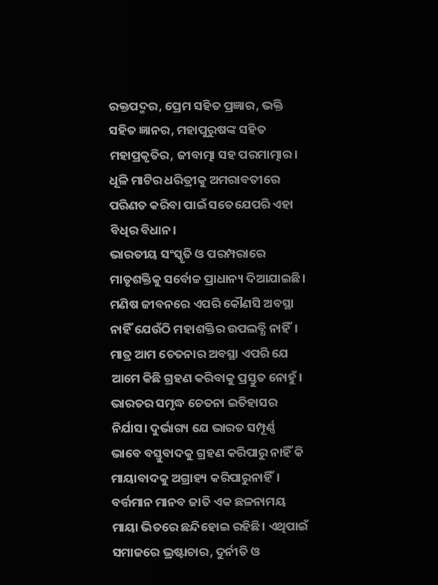ରକ୍ତପଦ୍ମର, ପ୍ରେମ ସହିତ ପ୍ରଜ୍ଞାର, ଭକ୍ତି ସହିତ ଜ୍ଞାନର, ମହାପୁରୁଷଙ୍କ ସହିତ ମହାପ୍ରକୃତିର, ଜୀବାତ୍ମା ସହ ପରମାତ୍ମାର। ଧୂଳି ମାଟିର ଧରିତ୍ରୀକୁ ଅମରାବତୀରେ ପରିଣତ କରିବା ପାଇଁ ସତେଯେପରି ଏହା ବିଧିର ବିଧାନ।
ଭାରତୀୟ ସଂସ୍କୃତି ଓ ପରମ୍ପରାରେ ମାତୃଶକ୍ତିକୁ ସର୍ବୋଚ୍ଚ ପ୍ରାଧାନ୍ୟ ଦିଆଯାଇଛି। ମଣିଷ ଜୀବନରେ ଏପରି କୌଣସି ଅବସ୍ଥା ନାହିଁ ଯେଉଁଠି ମହାଶକ୍ତିର ଉପଲବ୍ଧି ନାହିଁ। ମାତ୍ର ଆମ ଚେତନାର ଅବସ୍ଥା ଏପରି ଯେ ଆମେ କିଛି ଗ୍ରହଣ କରିବାକୁ ପ୍ରସ୍ତୁତ ନୋହୁଁ। ଭାରତର ସମୃଦ୍ଧ ଚେତନା ଇତିହାସର ନିର୍ଯାସ। ଦୁର୍ଭାଗ୍ୟ ଯେ ଭାରତ ସମ୍ପୂର୍ଣ୍ଣ ଭାବେ ବସ୍ତୁବାଦକୁ ଗ୍ରହଣ କରିପାରୁ ନାହିଁ କି ମାୟାବାଦକୁ ଅଗ୍ରାହ୍ୟ କରିପାରୁନାହିଁ। ବର୍ତ୍ତମାନ ମାନବ ଜାତି ଏକ ଛଳନାମୟ ମାୟା ଭିତରେ ଛନ୍ଦିହୋଇ ରହିଛି। ଏଥିପାଇଁ ସମାଜରେ ଭ୍ରଷ୍ଟାଚାର, ଦୁର୍ନୀତି ଓ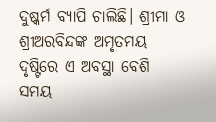ଦୁଷ୍କର୍ମ ବ୍ୟାପି ଚାଲିଛି। ଶ୍ରୀମା ଓ ଶ୍ରୀଅରବିନ୍ଦଙ୍କ ଅମୃତମୟ ଦୃଷ୍ଟିରେ ଏ ଅବସ୍ଥା ବେଶି ସମୟ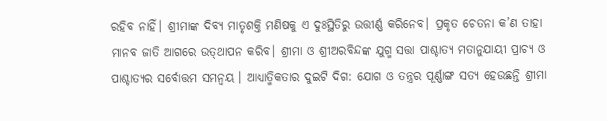ରହିବ ନାହିଁ। ଶ୍ରୀମାଙ୍କ ଦିବ୍ୟ ମାତୃଶକ୍ତି ମଣିଷକୁ ଏ ଦୁଃସ୍ଥିତିରୁ ଉତ୍ତୀର୍ଣ୍ଣ କରିନେବ। ପ୍ରକୃତ ଚେତନା କ’ଣ ତାହା ମାନବ ଜାତି ଆଗରେ ଉତ୍‌ଥାପନ କରିବ। ଶ୍ରୀମା ଓ ଶ୍ରୀଅରବିନ୍ଦଙ୍କ ଯୁଗ୍ମ ସତ୍ତା ପାଶ୍ଚାତ୍ୟ ମତାନୁଯାୟୀ ପ୍ରାଚ୍ୟ ଓ ପାଶ୍ଚାତ୍ୟର ସର୍ବୋତ୍ତମ ସମନ୍ବୟ । ଆଧ୍ୟାତ୍ମିକତାର ଦୁଇଟି ଦିଗ: ଯୋଗ ଓ ତନ୍ତ୍ରର ପୂର୍ଣ୍ଣାଙ୍ଗ ସତ୍ୟ ହେଉଛନ୍ତି ଶ୍ରୀମା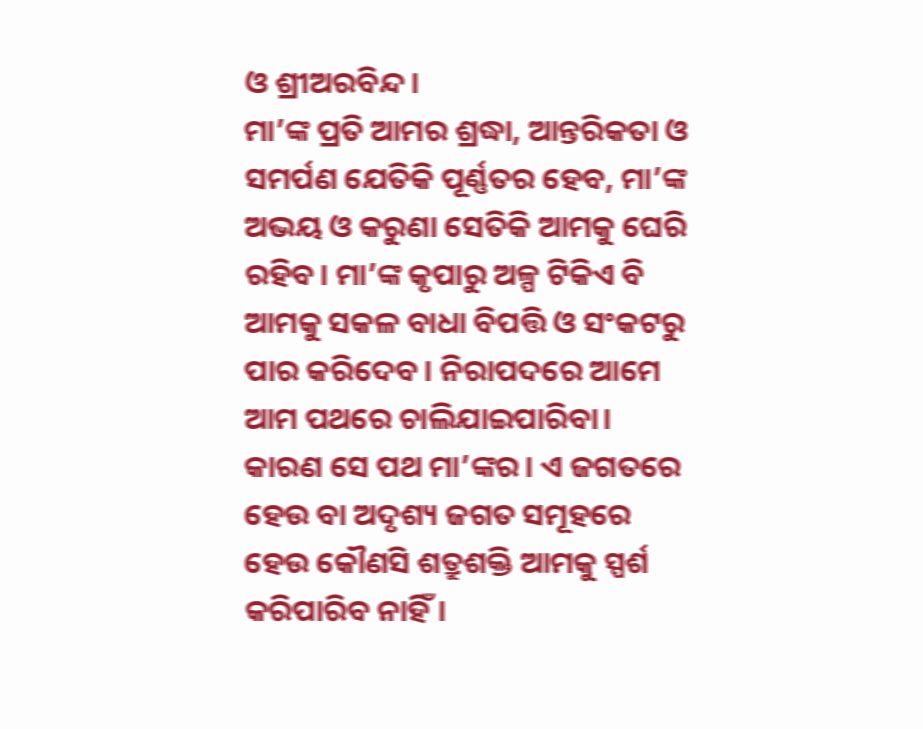ଓ ଶ୍ରୀଅରବିନ୍ଦ।
ମା’ଙ୍କ ପ୍ରତି ଆମର ଶ୍ରଦ୍ଧା, ଆନ୍ତରିକତା ଓ ସମର୍ପଣ ଯେତିକି ପୂର୍ଣ୍ଣତର ହେବ, ମା’ଙ୍କ ଅଭୟ ଓ କରୁଣା ସେତିକି ଆମକୁ ଘେରି ରହିବ। ମା’ଙ୍କ କୃପାରୁ ଅଳ୍ପ ଟିକିଏ ବି ଆମକୁ ସକଳ ବାଧା ବିପତ୍ତି ଓ ସଂକଟରୁ ପାର କରିଦେବ। ନିରାପଦରେ ଆମେ ଆମ ପଥରେ ଚାଲିଯାଇପାରିବା। କାରଣ ସେ ପଥ ମା’ଙ୍କର। ଏ ଜଗତରେ ହେଉ ବା ଅଦୃଶ୍ୟ ଜଗତ ସମୂହରେ ହେଉ କୌଣସି ଶତ୍ରୁଶକ୍ତି ଆମକୁ ସ୍ପର୍ଶ କରିପାରିବ ନାହିଁ।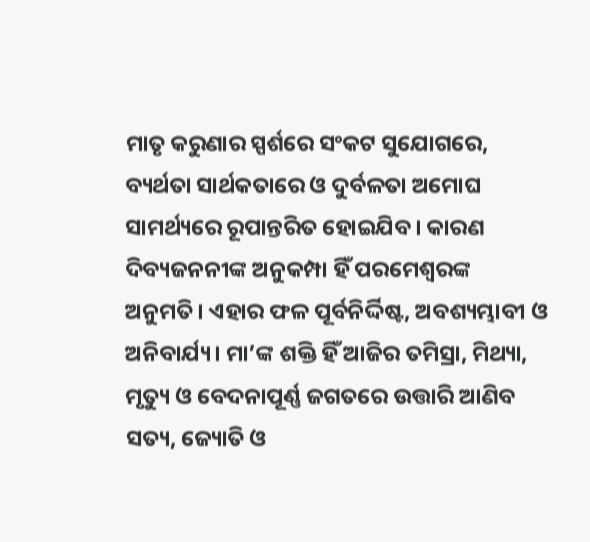ମାତୃ କରୁଣାର ସ୍ପର୍ଶରେ ସଂକଟ ସୁଯୋଗରେ, ବ୍ୟର୍ଥତା ସାର୍ଥକତାରେ ଓ ଦୁର୍ବଳତା ଅମୋଘ ସାମର୍ଥ୍ୟରେ ରୂପାନ୍ତରିତ ହୋଇଯିବ। କାରଣ ଦିବ୍ୟଜନନୀଙ୍କ ଅନୁକମ୍ପା ହିଁ ପରମେଶ୍ୱରଙ୍କ ଅନୁମତି। ଏହାର ଫଳ ପୂର୍ବନିର୍ଦ୍ଦିଷ୍ଟ, ଅବଶ୍ୟମ୍ଭାବୀ ଓ ଅନିବାର୍ଯ୍ୟ। ମା’ଙ୍କ ଶକ୍ତି ହିଁ ଆଜିର ତମିସ୍ରା, ମିଥ୍ୟା, ମୃତ୍ୟୁ ଓ ବେଦନାପୂର୍ଣ୍ଣ ଜଗତରେ ଉତ୍ତାରି ଆଣିବ ସତ୍ୟ, ଜ୍ୟୋତି ଓ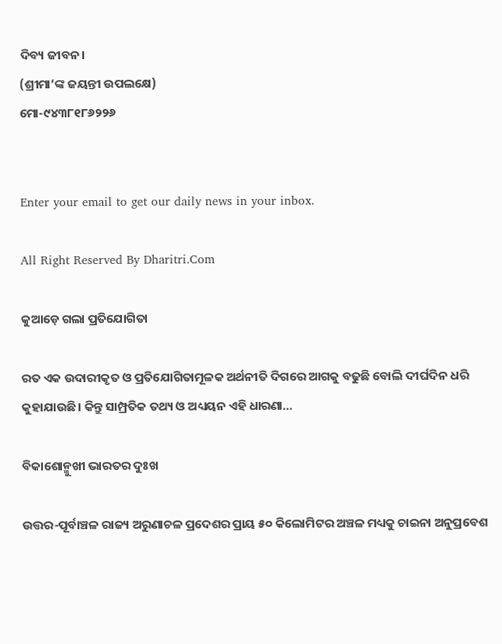ଦିବ୍ୟ ଜୀବନ।
(ଶ୍ରୀମା’ଙ୍କ ଜୟନ୍ତୀ ଉପଲକ୍ଷେ)
ମୋ-୯୪୩୮୧୮୬୨୨୬


Enter your email to get our daily news in your inbox.

All Right Reserved By Dharitri.Com

କୁଆଡ଼େ ଗଲା ପ୍ରତିଯୋଗିତା

ରତ ଏକ ଉଦାରୀକୃତ ଓ ପ୍ରତିଯୋଗିତାମୂଳକ ଅର୍ଥନୀତି ଦିଗରେ ଆଗକୁ ବଢୁଛି ବୋଲି ଦୀର୍ଘଦିନ ଧରି କୁହାଯାଉଛି। କିନ୍ତୁ ସାମ୍ପ୍ରତିକ ତଥ୍ୟ ଓ ଅଧ୍ୟୟନ ଏହି ଧାରଣା…

ବିକାଶୋନ୍ମୁଖୀ ଭାରତର ଦୁଃଖ

ଉତ୍ତର-ପୂର୍ବାଞ୍ଚଳ ରାଜ୍ୟ ଅରୁଣାଚଳ ପ୍ରଦେଶର ପ୍ରାୟ ୫୦ କିଲୋମିଟର ଅଞ୍ଚଳ ମଧ୍ୟକୁ ଚାଇନା ଅନୁପ୍ରବେଶ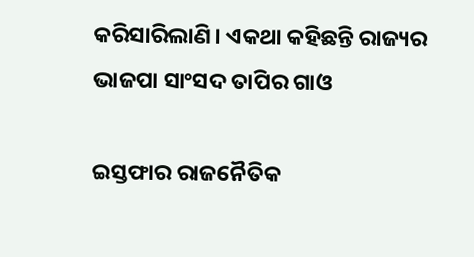କରିସାରିଲାଣି। ଏକଥା କହିଛନ୍ତି ରାଜ୍ୟର ଭାଜପା ସାଂସଦ ତାପିର ଗାଓ

ଇସ୍ତଫାର ରାଜନୈତିକ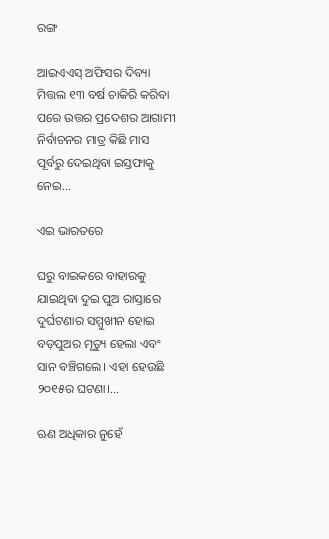ରଙ୍ଗ

ଆଇଏଏସ୍‌ ଅଫିସର ଦିବ୍ୟା ମିତ୍ତଲ ୧୩ ବର୍ଷ ଚାକିରି କରିବା ପରେ ଉତ୍ତର ପ୍ରଦେଶର ଆଗାମୀ ନିର୍ବାଚନର ମାତ୍ର କିଛି ମାସ ପୂର୍ବରୁ ଦେଇଥିବା ଇସ୍ତଫାକୁ ନେଇ…

ଏଇ ଭାରତରେ

ଘରୁ ବାଇକରେ ବାହାରକୁ ଯାଇଥିବା ଦୁଇ ପୁଅ ରାସ୍ତାରେ ଦୁର୍ଘଟଣାର ସମ୍ମୁଖୀନ ହୋଇ ବଡ଼ପୁଅର ମୃତ୍ୟୁ ହେଲା ଏବଂ ସାନ ବଞ୍ଚିଗଲେ। ଏହା ହେଉଛି ୨୦୧୫ର ଘଟଣା।…

ଋଣ ଅଧିକାର ନୁହେଁ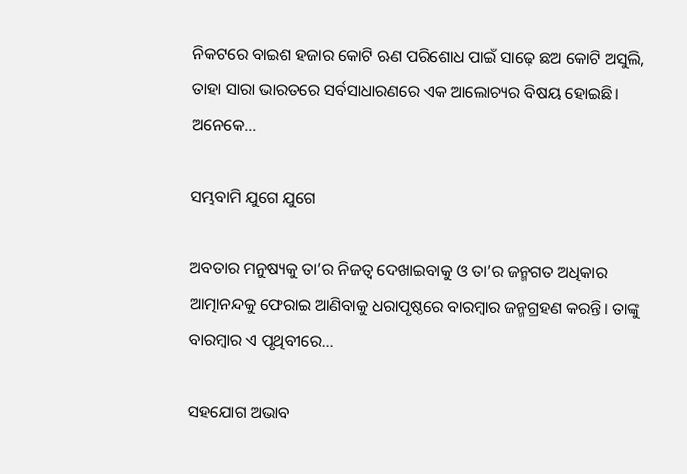ନିକଟରେ ବାଇଶ ହଜାର କୋଟି ଋଣ ପରିଶୋଧ ପାଇଁ ସାଢ଼େ ଛଅ କୋଟି ଅସୁଲି, ତାହା ସାରା ଭାରତରେ ସର୍ବସାଧାରଣରେ ଏକ ଆଲୋଚ୍ୟର ବିଷୟ ହୋଇଛି। ଅନେକେ…

ସମ୍ଭବାମି ଯୁଗେ ଯୁଗେ

ଅବତାର ମନୁଷ୍ୟକୁ ତା’ର ନିଜତ୍ୱ ଦେଖାଇବାକୁ ଓ ତା’ର ଜନ୍ମଗତ ଅଧିକାର ଆତ୍ମାନନ୍ଦକୁ ଫେରାଇ ଆଣିବାକୁ ଧରାପୃଷ୍ଠରେ ବାରମ୍ବାର ଜନ୍ମଗ୍ରହଣ କରନ୍ତି। ତାଙ୍କୁ ବାରମ୍ବାର ଏ ପୃଥିବୀରେ…

ସହଯୋଗ ଅଭାବ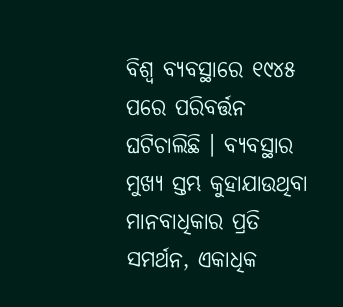ବିଶ୍ୱ ବ୍ୟବସ୍ଥାରେ ୧୯୪୫ ପରେ ପରିବର୍ତ୍ତନ ଘଟିଚାଲିଛି । ବ୍ୟବସ୍ଥାର ମୁଖ୍ୟ ସ୍ତମ୍ଭ କୁହାଯାଉଥିବା ମାନବାଧିକାର ପ୍ରତି ସମର୍ଥନ, ଏକାଧିକ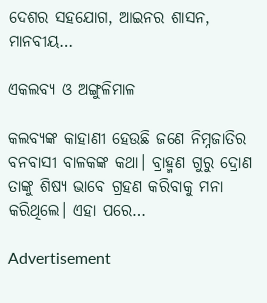ଦେଶର ସହଯୋଗ, ଆଇନର ଶାସନ, ମାନବୀୟ…

ଏକଲବ୍ୟ ଓ ଅଙ୍ଗୁଳିମାଳ

କଲବ୍ୟଙ୍କ କାହାଣୀ ହେଉଛି ଜଣେ ନିମ୍ନଜାତିର ବନବାସୀ ବାଳକଙ୍କ କଥା। ବ୍ରାହ୍ମଣ ଗୁରୁ ଦ୍ରୋଣ ତାଙ୍କୁ ଶିଷ୍ୟ ଭାବେ ଗ୍ରହଣ କରିବାକୁ ମନା କରିଥିଲେ। ଏହା ପରେ…

Advertisement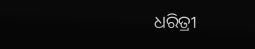ଧରିତ୍ରୀ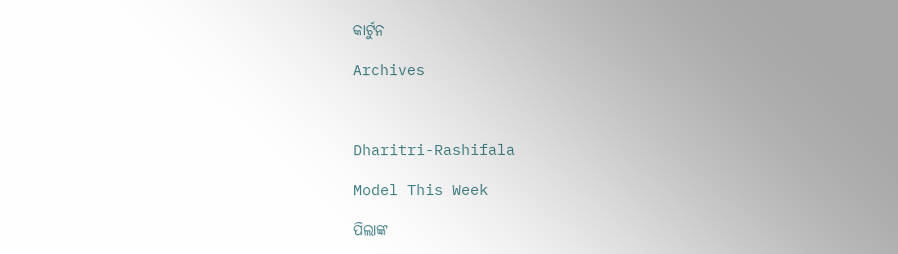କାର୍ଟୁନ

Archives



Dharitri-Rashifala

Model This Week

ପିଲାଙ୍କ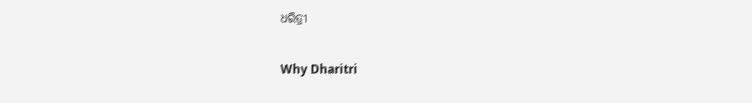ଧରିତ୍ରୀ

Why Dharitri